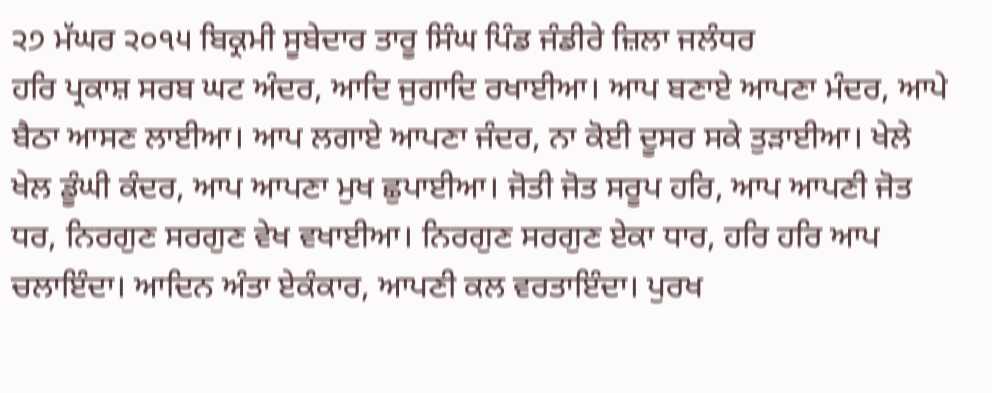੨੭ ਮੱਘਰ ੨੦੧੫ ਬਿਕ੍ਰਮੀ ਸੂਬੇਦਾਰ ਤਾਰੂ ਸਿੰਘ ਪਿੰਡ ਜੰਡੀਰੇ ਜ਼ਿਲਾ ਜਲੰਧਰ
ਹਰਿ ਪ੍ਰਕਾਸ਼ ਸਰਬ ਘਟ ਅੰਦਰ, ਆਦਿ ਜੁਗਾਦਿ ਰਖਾਈਆ। ਆਪ ਬਣਾਏ ਆਪਣਾ ਮੰਦਰ, ਆਪੇ ਬੈਠਾ ਆਸਣ ਲਾਈਆ। ਆਪ ਲਗਾਏ ਆਪਣਾ ਜੰਦਰ, ਨਾ ਕੋਈ ਦੂਸਰ ਸਕੇ ਤੁੜਾਈਆ। ਖੇਲੇ ਖੇਲ ਡੂੰਘੀ ਕੰਦਰ, ਆਪ ਆਪਣਾ ਮੁਖ ਛੁਪਾਈਆ। ਜੋਤੀ ਜੋਤ ਸਰੂਪ ਹਰਿ, ਆਪ ਆਪਣੀ ਜੋਤ ਧਰ, ਨਿਰਗੁਣ ਸਰਗੁਣ ਵੇਖ ਵਖਾਈਆ। ਨਿਰਗੁਣ ਸਰਗੁਣ ਏਕਾ ਧਾਰ, ਹਰਿ ਹਰਿ ਆਪ ਚਲਾਇੰਦਾ। ਆਦਿਨ ਅੰਤਾ ਏਕੰਕਾਰ, ਆਪਣੀ ਕਲ ਵਰਤਾਇੰਦਾ। ਪੁਰਖ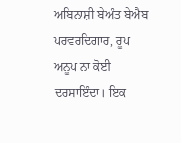ਅਬਿਨਾਸ਼ੀ ਬੇਅੰਤ ਬੇਐਬ ਪਰਵਰਦਿਗਾਰ, ਰੂਪ ਅਨੂਪ ਨਾ ਕੋਈ ਦਰਸਾਇੰਦਾ। ਇਕ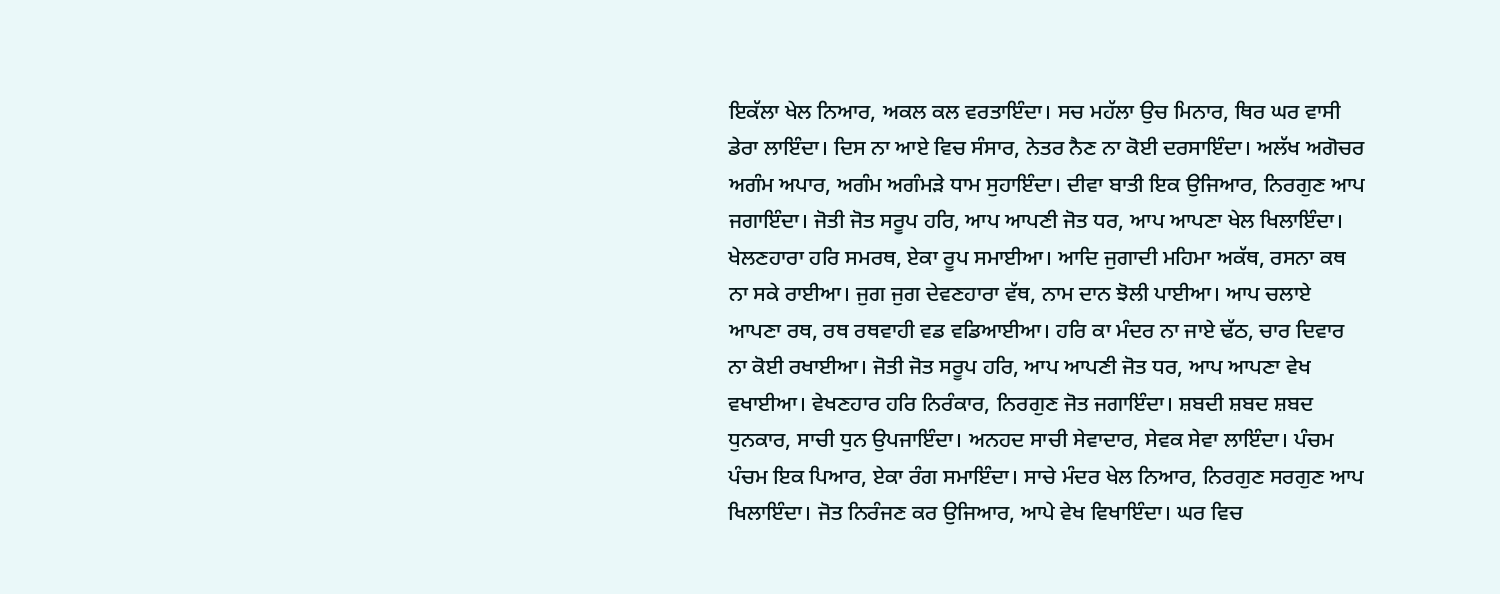ਇਕੱਲਾ ਖੇਲ ਨਿਆਰ, ਅਕਲ ਕਲ ਵਰਤਾਇੰਦਾ। ਸਚ ਮਹੱਲਾ ਉਚ ਮਿਨਾਰ, ਥਿਰ ਘਰ ਵਾਸੀ ਡੇਰਾ ਲਾਇੰਦਾ। ਦਿਸ ਨਾ ਆਏ ਵਿਚ ਸੰਸਾਰ, ਨੇਤਰ ਨੈਣ ਨਾ ਕੋਈ ਦਰਸਾਇੰਦਾ। ਅਲੱਖ ਅਗੋਚਰ ਅਗੰਮ ਅਪਾਰ, ਅਗੰਮ ਅਗੰਮੜੇ ਧਾਮ ਸੁਹਾਇੰਦਾ। ਦੀਵਾ ਬਾਤੀ ਇਕ ਉਜਿਆਰ, ਨਿਰਗੁਣ ਆਪ ਜਗਾਇੰਦਾ। ਜੋਤੀ ਜੋਤ ਸਰੂਪ ਹਰਿ, ਆਪ ਆਪਣੀ ਜੋਤ ਧਰ, ਆਪ ਆਪਣਾ ਖੇਲ ਖਿਲਾਇੰਦਾ। ਖੇਲਣਹਾਰਾ ਹਰਿ ਸਮਰਥ, ਏਕਾ ਰੂਪ ਸਮਾਈਆ। ਆਦਿ ਜੁਗਾਦੀ ਮਹਿਮਾ ਅਕੱਥ, ਰਸਨਾ ਕਥ ਨਾ ਸਕੇ ਰਾਈਆ। ਜੁਗ ਜੁਗ ਦੇਵਣਹਾਰਾ ਵੱਥ, ਨਾਮ ਦਾਨ ਝੋਲੀ ਪਾਈਆ। ਆਪ ਚਲਾਏ ਆਪਣਾ ਰਥ, ਰਥ ਰਥਵਾਹੀ ਵਡ ਵਡਿਆਈਆ। ਹਰਿ ਕਾ ਮੰਦਰ ਨਾ ਜਾਏ ਢੱਠ, ਚਾਰ ਦਿਵਾਰ ਨਾ ਕੋਈ ਰਖਾਈਆ। ਜੋਤੀ ਜੋਤ ਸਰੂਪ ਹਰਿ, ਆਪ ਆਪਣੀ ਜੋਤ ਧਰ, ਆਪ ਆਪਣਾ ਵੇਖ ਵਖਾਈਆ। ਵੇਖਣਹਾਰ ਹਰਿ ਨਿਰੰਕਾਰ, ਨਿਰਗੁਣ ਜੋਤ ਜਗਾਇੰਦਾ। ਸ਼ਬਦੀ ਸ਼ਬਦ ਸ਼ਬਦ ਧੁਨਕਾਰ, ਸਾਚੀ ਧੁਨ ਉਪਜਾਇੰਦਾ। ਅਨਹਦ ਸਾਚੀ ਸੇਵਾਦਾਰ, ਸੇਵਕ ਸੇਵਾ ਲਾਇੰਦਾ। ਪੰਚਮ ਪੰਚਮ ਇਕ ਪਿਆਰ, ਏਕਾ ਰੰਗ ਸਮਾਇੰਦਾ। ਸਾਚੇ ਮੰਦਰ ਖੇਲ ਨਿਆਰ, ਨਿਰਗੁਣ ਸਰਗੁਣ ਆਪ ਖਿਲਾਇੰਦਾ। ਜੋਤ ਨਿਰੰਜਣ ਕਰ ਉਜਿਆਰ, ਆਪੇ ਵੇਖ ਵਿਖਾਇੰਦਾ। ਘਰ ਵਿਚ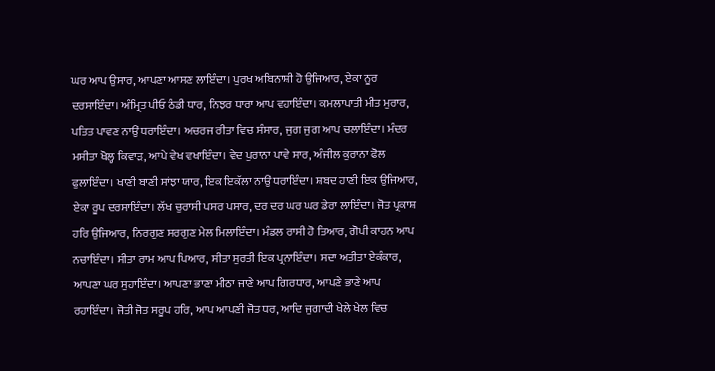ਘਰ ਆਪ ਉਸਾਰ, ਆਪਣਾ ਆਸਣ ਲਾਇੰਦਾ। ਪੁਰਖ ਅਬਿਨਾਸ਼ੀ ਹੋ ਉਜਿਆਰ, ਏਕਾ ਨੂਰ ਦਰਸਾਇੰਦਾ। ਅੰਮ੍ਰਿਤ ਪੀਓ ਠੰਡੀ ਧਾਰ, ਨਿਝਰ ਧਾਰਾ ਆਪ ਵਹਾਇੰਦਾ। ਕਮਲਾਪਾਤੀ ਮੀਤ ਮੁਰਾਰ, ਪਤਿਤ ਪਾਵਣ ਨਾਉਂ ਧਰਾਇੰਦਾ। ਅਚਰਜ ਰੀਤਾ ਵਿਚ ਸੰਸਾਰ, ਜੁਗ ਜੁਗ ਆਪ ਚਲਾਇੰਦਾ। ਮੰਦਰ ਮਸੀਤਾ ਖੋਲ੍ਹ ਕਿਵਾੜ, ਆਪੇ ਵੇਖ ਵਖਾਇੰਦਾ। ਵੇਦ ਪੁਰਾਨਾ ਪਾਵੇ ਸਾਰ, ਅੰਜੀਲ ਕੁਰਾਨਾ ਫੋਲ ਫੁਲਾਇੰਦਾ। ਖਾਣੀ ਬਾਣੀ ਸਾਂਝਾ ਯਾਰ, ਇਕ ਇਕੱਲਾ ਨਾਉਂ ਧਰਾਇੰਦਾ। ਸ਼ਬਦ ਹਾਣੀ ਇਕ ਉਜਿਆਰ, ਏਕਾ ਰੂਪ ਦਰਸਾਇੰਦਾ। ਲੱਖ ਚੁਰਾਸੀ ਪਸਰ ਪਸਾਰ, ਦਰ ਦਰ ਘਰ ਘਰ ਡੇਰਾ ਲਾਇੰਦਾ। ਜੋਤ ਪ੍ਰਕਾਸ਼ ਹਰਿ ਉਜਿਆਰ, ਨਿਰਗੁਣ ਸਰਗੁਣ ਮੇਲ ਮਿਲਾਇੰਦਾ। ਮੰਡਲ ਰਾਸੀ ਹੋ ਤਿਆਰ, ਗੋਪੀ ਕਾਹਨ ਆਪ ਨਚਾਇੰਦਾ। ਸੀਤਾ ਰਾਮ ਆਪ ਪਿਆਰ, ਸੀਤਾ ਸੁਰਤੀ ਇਕ ਪ੍ਰਨਾਇੰਦਾ। ਸਦਾ ਅਤੀਤਾ ਏਕੰਕਾਰ, ਆਪਣਾ ਘਰ ਸੁਹਾਇੰਦਾ। ਆਪਣਾ ਭਾਣਾ ਮੀਠਾ ਜਾਣੇ ਆਪ ਗਿਰਧਾਰ, ਆਪਣੇ ਭਾਣੇ ਆਪ ਰਹਾਇੰਦਾ। ਜੋਤੀ ਜੋਤ ਸਰੂਪ ਹਰਿ, ਆਪ ਆਪਣੀ ਜੋਤ ਧਰ, ਆਦਿ ਜੁਗਾਦੀ ਖੇਲੇ ਖੇਲ ਵਿਚ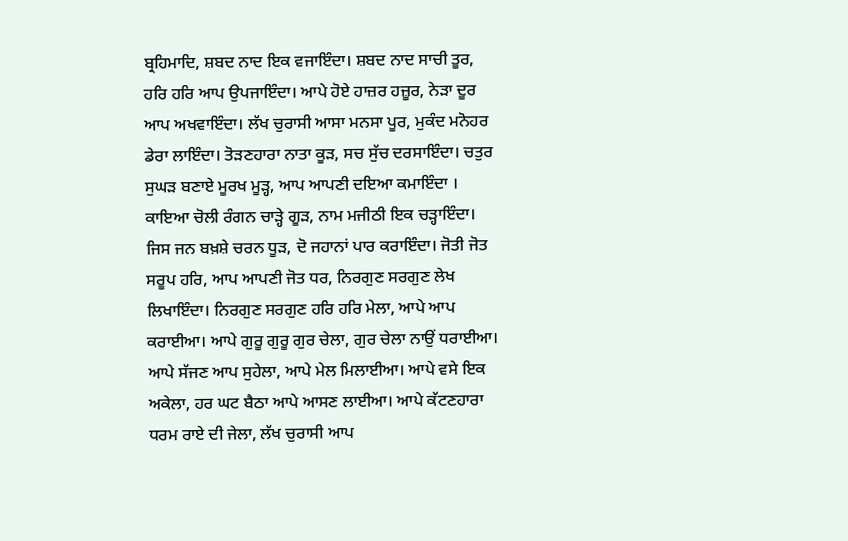ਬ੍ਰਹਿਮਾਦਿ, ਸ਼ਬਦ ਨਾਦ ਇਕ ਵਜਾਇੰਦਾ। ਸ਼ਬਦ ਨਾਦ ਸਾਚੀ ਤੂਰ, ਹਰਿ ਹਰਿ ਆਪ ਉਪਜਾਇੰਦਾ। ਆਪੇ ਹੋਏ ਹਾਜ਼ਰ ਹਜ਼ੂਰ, ਨੇੜਾ ਦੂਰ ਆਪ ਅਖਵਾਇੰਦਾ। ਲੱਖ ਚੁਰਾਸੀ ਆਸਾ ਮਨਸਾ ਪੂਰ, ਮੁਕੰਦ ਮਨੋਹਰ ਡੇਰਾ ਲਾਇੰਦਾ। ਤੋੜਣਹਾਰਾ ਨਾਤਾ ਕੂੜ, ਸਚ ਸੁੱਚ ਦਰਸਾਇੰਦਾ। ਚਤੁਰ ਸੁਘੜ ਬਣਾਏ ਮੂਰਖ ਮੂੜ੍ਹ, ਆਪ ਆਪਣੀ ਦਇਆ ਕਮਾਇੰਦਾ । ਕਾਇਆ ਚੋਲੀ ਰੰਗਨ ਚਾੜ੍ਹੇ ਗੂੜ, ਨਾਮ ਮਜੀਠੀ ਇਕ ਚੜ੍ਹਾਇੰਦਾ। ਜਿਸ ਜਨ ਬਖ਼ਸ਼ੇ ਚਰਨ ਧੂੜ, ਦੋ ਜਹਾਨਾਂ ਪਾਰ ਕਰਾਇੰਦਾ। ਜੋਤੀ ਜੋਤ ਸਰੂਪ ਹਰਿ, ਆਪ ਆਪਣੀ ਜੋਤ ਧਰ, ਨਿਰਗੁਣ ਸਰਗੁਣ ਲੇਖ ਲਿਖਾਇੰਦਾ। ਨਿਰਗੁਣ ਸਰਗੁਣ ਹਰਿ ਹਰਿ ਮੇਲਾ, ਆਪੇ ਆਪ ਕਰਾਈਆ। ਆਪੇ ਗੁਰੂ ਗੁਰੂ ਗੁਰ ਚੇਲਾ, ਗੁਰ ਚੇਲਾ ਨਾਉਂ ਧਰਾਈਆ। ਆਪੇ ਸੱਜਣ ਆਪ ਸੁਹੇਲਾ, ਆਪੇ ਮੇਲ ਮਿਲਾਈਆ। ਆਪੇ ਵਸੇ ਇਕ ਅਕੇਲਾ, ਹਰ ਘਟ ਬੈਠਾ ਆਪੇ ਆਸਣ ਲਾਈਆ। ਆਪੇ ਕੱਟਣਹਾਰਾ ਧਰਮ ਰਾਏ ਦੀ ਜੇਲਾ, ਲੱਖ ਚੁਰਾਸੀ ਆਪ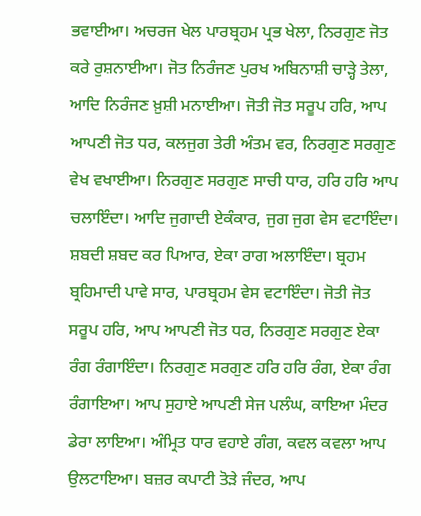ਭਵਾਈਆ। ਅਚਰਜ ਖੇਲ ਪਾਰਬ੍ਰਹਮ ਪ੍ਰਭ ਖੇਲਾ, ਨਿਰਗੁਣ ਜੋਤ ਕਰੇ ਰੁਸ਼ਨਾਈਆ। ਜੋਤ ਨਿਰੰਜਣ ਪੁਰਖ ਅਬਿਨਾਸ਼ੀ ਚਾੜ੍ਹੇ ਤੇਲਾ, ਆਦਿ ਨਿਰੰਜਣ ਖ਼ੁਸ਼ੀ ਮਨਾਈਆ। ਜੋਤੀ ਜੋਤ ਸਰੂਪ ਹਰਿ, ਆਪ ਆਪਣੀ ਜੋਤ ਧਰ, ਕਲਜੁਗ ਤੇਰੀ ਅੰਤਮ ਵਰ, ਨਿਰਗੁਣ ਸਰਗੁਣ ਵੇਖ ਵਖਾਈਆ। ਨਿਰਗੁਣ ਸਰਗੁਣ ਸਾਚੀ ਧਾਰ, ਹਰਿ ਹਰਿ ਆਪ ਚਲਾਇੰਦਾ। ਆਦਿ ਜੁਗਾਦੀ ਏਕੰਕਾਰ, ਜੁਗ ਜੁਗ ਵੇਸ ਵਟਾਇੰਦਾ। ਸ਼ਬਦੀ ਸ਼ਬਦ ਕਰ ਪਿਆਰ, ਏਕਾ ਰਾਗ ਅਲਾਇੰਦਾ। ਬ੍ਰਹਮ ਬ੍ਰਹਿਮਾਦੀ ਪਾਵੇ ਸਾਰ, ਪਾਰਬ੍ਰਹਮ ਵੇਸ ਵਟਾਇੰਦਾ। ਜੋਤੀ ਜੋਤ ਸਰੂਪ ਹਰਿ, ਆਪ ਆਪਣੀ ਜੋਤ ਧਰ, ਨਿਰਗੁਣ ਸਰਗੁਣ ਏਕਾ ਰੰਗ ਰੰਗਾਇੰਦਾ। ਨਿਰਗੁਣ ਸਰਗੁਣ ਹਰਿ ਹਰਿ ਰੰਗ, ਏਕਾ ਰੰਗ ਰੰਗਾਇਆ। ਆਪ ਸੁਹਾਏ ਆਪਣੀ ਸੇਜ ਪਲੰਘ, ਕਾਇਆ ਮੰਦਰ ਡੇਰਾ ਲਾਇਆ। ਅੰਮ੍ਰਿਤ ਧਾਰ ਵਹਾਏ ਗੰਗ, ਕਵਲ ਕਵਲਾ ਆਪ ਉਲਟਾਇਆ। ਬਜ਼ਰ ਕਪਾਟੀ ਤੋੜੇ ਜੰਦਰ, ਆਪ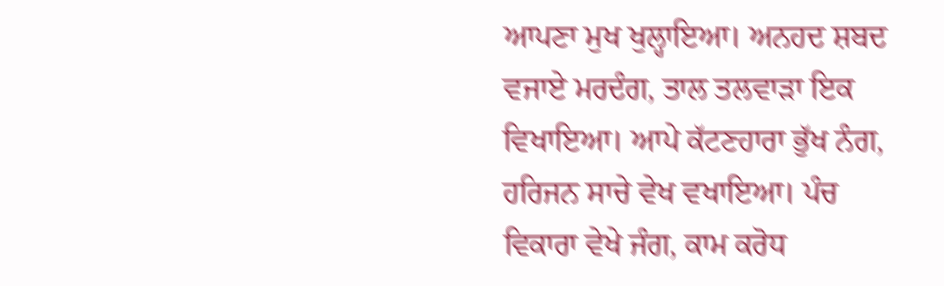ਆਪਣਾ ਮੁਖ ਖੁਲ੍ਹਾਇਆ। ਅਨਹਦ ਸ਼ਬਦ ਵਜਾਏ ਮਰਦੰਗ, ਤਾਲ ਤਲਵਾੜਾ ਇਕ ਵਿਖਾਇਆ। ਆਪੇ ਕੱਟਣਹਾਰਾ ਭੁੱਖ ਨੰਗ, ਹਰਿਜਨ ਸਾਚੇ ਵੇਖ ਵਖਾਇਆ। ਪੰਚ ਵਿਕਾਰਾ ਵੇਖੇ ਜੰਗ, ਕਾਮ ਕਰੋਧ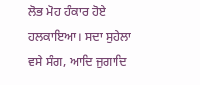ਲੋਭ ਮੋਹ ਹੰਕਾਰ ਹੋਏ ਹਲਕਾਇਆ। ਸਦਾ ਸੁਹੇਲਾ ਵਸੇ ਸੰਗ, ਆਦਿ ਜੁਗਾਦਿ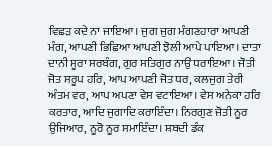ਵਿਛੜ ਕਦੇ ਨਾ ਜਾਇਆ। ਜੁਗ ਜੁਗ ਮੰਗਣਹਾਰਾ ਆਪਣੀ ਮੰਗ, ਆਪਣੀ ਭਿਛਿਆ ਆਪਣੀ ਝੋਲੀ ਆਪੇ ਪਾਇਆ। ਦਾਤਾ ਦਾਨੀ ਸੂਰਾ ਸਰਬੰਗ, ਗੁਰ ਸਤਿਗੁਰ ਨਾਉਂ ਧਰਾਇਆ। ਜੋਤੀ ਜੋਤ ਸਰੂਪ ਹਰਿ, ਆਪ ਆਪਣੀ ਜੋਤ ਧਰ, ਕਲਜੁਗ ਤੇਰੀ ਅੰਤਮ ਵਰ, ਆਪ ਅਪਣਾ ਵੇਸ ਵਟਾਇਆ। ਵੇਸ ਅਨੇਕਾ ਹਰਿ ਕਰਤਾਰ, ਆਦਿ ਜੁਗਾਦਿ ਕਰਾਇੰਦਾ। ਨਿਰਗੁਣ ਜੋਤੀ ਨੂਰ ਉਜਿਆਰ, ਨੂਰੋ ਨੂਰ ਸਮਾਇੰਦਾ। ਸ਼ਬਦੀ ਡੰਕ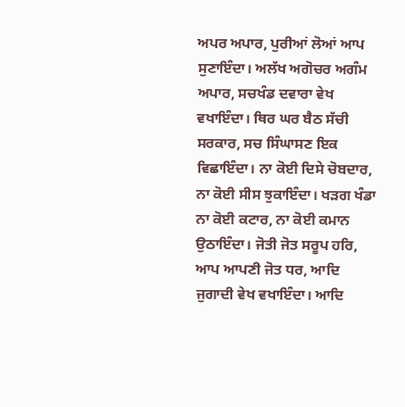ਅਪਰ ਅਪਾਰ, ਪੁਰੀਆਂ ਲੋਆਂ ਆਪ ਸੁਣਾਇੰਦਾ। ਅਲੱਖ ਅਗੋਚਰ ਅਗੰਮ ਅਪਾਰ, ਸਚਖੰਡ ਦਵਾਰਾ ਵੇਖ ਵਖਾਇੰਦਾ। ਥਿਰ ਘਰ ਬੈਠ ਸੱਚੀ ਸਰਕਾਰ, ਸਚ ਸਿੰਘਾਸਣ ਇਕ ਵਿਛਾਇੰਦਾ। ਨਾ ਕੋਈ ਦਿਸੇ ਚੋਬਦਾਰ, ਨਾ ਕੋਈ ਸੀਸ ਝੁਕਾਇੰਦਾ। ਖੜਗ ਖੰਡਾ ਨਾ ਕੋਈ ਕਟਾਰ, ਨਾ ਕੋਈ ਕਮਾਨ ਉਠਾਇੰਦਾ। ਜੋਤੀ ਜੋਤ ਸਰੂਪ ਹਰਿ, ਆਪ ਆਪਣੀ ਜੋਤ ਧਰ, ਆਦਿ ਜੁਗਾਦੀ ਵੇਖ ਵਖਾਇੰਦਾ। ਆਦਿ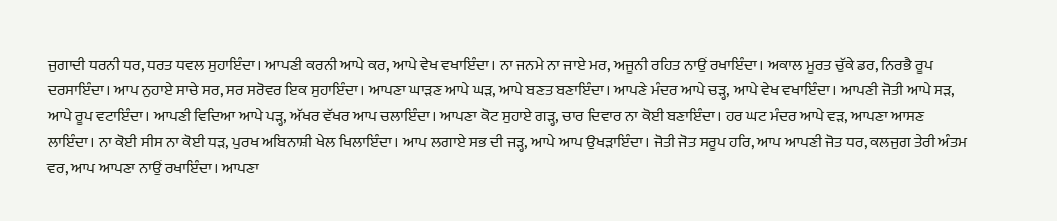ਜੁਗਾਦੀ ਧਰਨੀ ਧਰ, ਧਰਤ ਧਵਲ ਸੁਹਾਇੰਦਾ। ਆਪਣੀ ਕਰਨੀ ਆਪੇ ਕਰ, ਆਪੇ ਵੇਖ ਵਖਾਇੰਦਾ। ਨਾ ਜਨਮੇ ਨਾ ਜਾਏ ਮਰ, ਅਜੂਨੀ ਰਹਿਤ ਨਾਉਂ ਰਖਾਇੰਦਾ। ਅਕਾਲ ਮੂਰਤ ਚੁੱਕੇ ਡਰ, ਨਿਰਭੈ ਰੂਪ ਦਰਸਾਇੰਦਾ। ਆਪ ਨੁਹਾਏ ਸਾਚੇ ਸਰ, ਸਰ ਸਰੋਵਰ ਇਕ ਸੁਹਾਇੰਦਾ। ਆਪਣਾ ਘਾੜਣ ਆਪੇ ਘੜ, ਆਪੇ ਬਣਤ ਬਣਾਇੰਦਾ। ਆਪਣੇ ਮੰਦਰ ਆਪੇ ਚੜ੍ਹ, ਆਪੇ ਵੇਖ ਵਖਾਇੰਦਾ। ਆਪਣੀ ਜੋਤੀ ਆਪੇ ਸੜ, ਆਪੇ ਰੂਪ ਵਟਾਇੰਦਾ। ਆਪਣੀ ਵਿਦਿਆ ਆਪੇ ਪੜ੍ਹ, ਅੱਖਰ ਵੱਖਰ ਆਪ ਚਲਾਇੰਦਾ। ਆਪਣਾ ਕੋਟ ਸੁਹਾਏ ਗੜ੍ਹ, ਚਾਰ ਦਿਵਾਰ ਨਾ ਕੋਈ ਬਣਾਇੰਦਾ। ਹਰ ਘਟ ਮੰਦਰ ਆਪੇ ਵੜ, ਆਪਣਾ ਆਸਣ ਲਾਇੰਦਾ। ਨਾ ਕੋਈ ਸੀਸ ਨਾ ਕੋਈ ਧੜ, ਪੁਰਖ ਅਬਿਨਾਸ਼ੀ ਖੇਲ ਖਿਲਾਇੰਦਾ। ਆਪ ਲਗਾਏ ਸਭ ਦੀ ਜੜ੍ਹ, ਆਪੇ ਆਪ ਉਖੜਾਇੰਦਾ। ਜੋਤੀ ਜੋਤ ਸਰੂਪ ਹਰਿ, ਆਪ ਆਪਣੀ ਜੋਤ ਧਰ, ਕਲਜੁਗ ਤੇਰੀ ਅੰਤਮ ਵਰ, ਆਪ ਆਪਣਾ ਨਾਉਂ ਰਖਾਇੰਦਾ। ਆਪਣਾ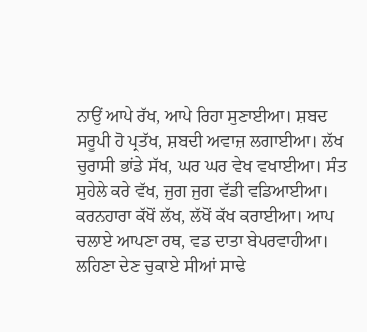ਨਾਉਂ ਆਪੇ ਰੱਖ, ਆਪੇ ਰਿਹਾ ਸੁਣਾਈਆ। ਸ਼ਬਦ ਸਰੂਪੀ ਹੋ ਪ੍ਰਤੱਖ, ਸ਼ਬਦੀ ਅਵਾਜ਼ ਲਗਾਈਆ। ਲੱਖ ਚੁਰਾਸੀ ਭਾਂਡੇ ਸੱਖ, ਘਰ ਘਰ ਵੇਖ ਵਖਾਈਆ। ਸੰਤ ਸੁਹੇਲੇ ਕਰੇ ਵੱਖ, ਜੁਗ ਜੁਗ ਵੱਡੀ ਵਡਿਆਈਆ। ਕਰਨਹਾਰਾ ਕੱਖੋਂ ਲੱਖ, ਲੱਖੋਂ ਕੱਖ ਕਰਾਈਆ। ਆਪ ਚਲਾਏ ਆਪਣਾ ਰਥ, ਵਡ ਦਾਤਾ ਬੇਪਰਵਾਹੀਆ। ਲਹਿਣਾ ਦੇਣ ਚੁਕਾਏ ਸੀਆਂ ਸਾਢੇ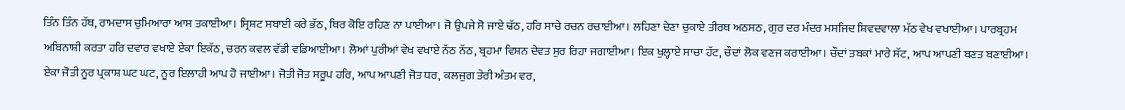ਤਿੰਨ ਤਿੰਨ ਹੱਥ, ਰਾਮਦਾਸ ਚੁਮਿਆਰਾ ਆਸ ਤਕਾਈਆ। ਸ੍ਰਿਸ਼ਟ ਸਬਾਈ ਕਰੇ ਭੱਠ, ਥਿਰ ਕੋਇ ਰਹਿਣ ਨਾ ਪਾਈਆ। ਜੋ ਉਪਜੇ ਸੋ ਜਾਏ ਢੱਠ, ਹਰਿ ਸਾਚੇ ਰਚਨ ਰਚਾਈਆ। ਲਹਿਣਾ ਦੇਣਾ ਚੁਕਾਏ ਤੀਰਥ ਅਠਸਠ, ਗੁਰ ਦਰ ਮੰਦਰ ਮਸਜਿਦ ਸ਼ਿਵਦਵਾਲਾ ਮੱਠ ਵੇਖ ਵਖਾਈਆ। ਪਾਰਬ੍ਰਹਮ ਅਬਿਨਾਸ਼ੀ ਕਰਤਾ ਹਰਿ ਦਵਾਰ ਵਖਾਏ ਏਕਾ ਇਕੱਠ, ਚਰਨ ਕਵਲ ਵੱਡੀ ਵਡਿਆਈਆ। ਲੋਆਂ ਪੁਰੀਆਂ ਵੇਖ ਵਖਾਏ ਨੱਠ ਨੱਠ, ਬ੍ਰਹਮਾ ਵਿਸ਼ਨ ਦੇਵਤ ਸੁਰ ਰਿਹਾ ਜਗਾਈਆ। ਇਕ ਖੁਲ੍ਹਾਏ ਸਾਚਾ ਹੱਟ, ਚੌਦਾਂ ਲੋਕ ਵਣਜ ਕਰਾਈਆ। ਚੌਦਾਂ ਤਬਕਾਂ ਮਾਰੇ ਸੱਟ, ਆਪ ਆਪਣੀ ਬਣਤ ਬਣਾਈਆ। ਏਕਾ ਜੋਤੀ ਨੂਰ ਪ੍ਰਕਾਸ਼ ਘਟ ਘਟ, ਨੂਰ ਇਲਾਹੀ ਆਪ ਹੋ ਜਾਈਆ। ਜੋਤੀ ਜੋਤ ਸਰੂਪ ਹਰਿ, ਆਪ ਆਪਣੀ ਜੋਤ ਧਰ, ਕਲਜੁਗ ਤੇਰੀ ਅੰਤਮ ਵਰ,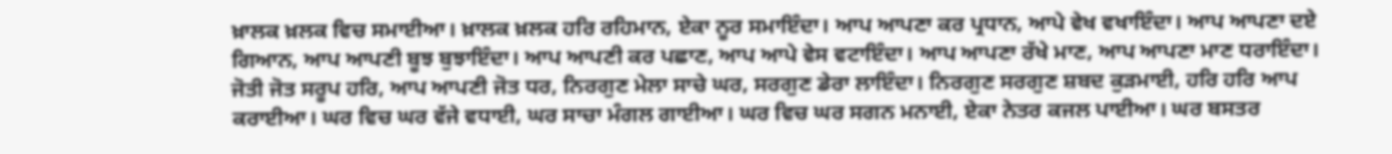ਖ਼ਾਲਕ ਖ਼ਲਕ ਵਿਚ ਸਮਾਈਆ। ਖ਼ਾਲਕ ਖ਼ਲਕ ਹਰਿ ਰਹਿਮਾਨ, ਏਕਾ ਨੂਰ ਸਮਾਇੰਦਾ। ਆਪ ਆਪਣਾ ਕਰ ਪ੍ਰਧਾਨ, ਆਪੇ ਵੇਖ ਵਖਾਇੰਦਾ। ਆਪ ਆਪਣਾ ਦਏ ਗਿਆਨ, ਆਪ ਆਪਣੀ ਬੂਝ ਬੁਝਾਇੰਦਾ। ਆਪ ਆਪਣੀ ਕਰ ਪਛਾਣ, ਆਪ ਆਪੇ ਵੇਸ ਵਟਾਇੰਦਾ। ਆਪ ਆਪਣਾ ਰੱਖੇ ਮਾਣ, ਆਪ ਆਪਣਾ ਮਾਣ ਧਰਾਇੰਦਾ। ਜੋਤੀ ਜੋਤ ਸਰੂਪ ਹਰਿ, ਆਪ ਆਪਣੀ ਜੋਤ ਧਰ, ਨਿਰਗੁਣ ਮੇਲਾ ਸਾਚੇ ਘਰ, ਸਰਗੁਣ ਡੇਰਾ ਲਾਇੰਦਾ। ਨਿਰਗੁਣ ਸਰਗੁਣ ਸ਼ਬਦ ਕੁੜਮਾਈ, ਹਰਿ ਹਰਿ ਆਪ ਕਰਾਈਆ। ਘਰ ਵਿਚ ਘਰ ਵੱਜੇ ਵਧਾਈ, ਘਰ ਸਾਚਾ ਮੰਗਲ ਗਾਈਆ। ਘਰ ਵਿਚ ਘਰ ਸਗਨ ਮਨਾਈ, ਏਕਾ ਨੇਤਰ ਕਜਲ ਪਾਈਆ। ਘਰ ਬਸਤਰ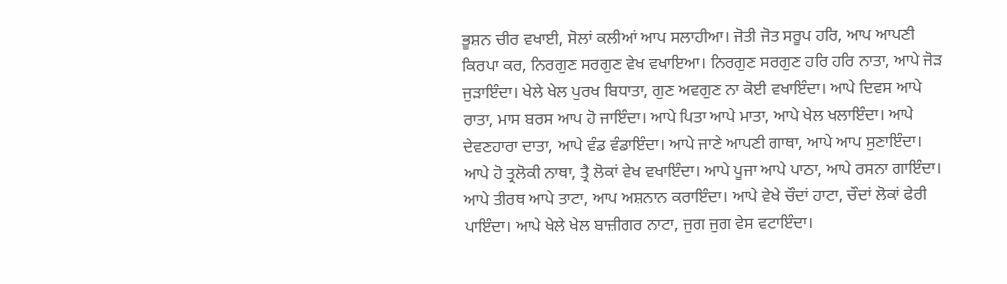ਭੂਸ਼ਨ ਚੀਰ ਵਖਾਈ, ਸੋਲਾਂ ਕਲੀਆਂ ਆਪ ਸਲਾਹੀਆ। ਜੋਤੀ ਜੋਤ ਸਰੂਪ ਹਰਿ, ਆਪ ਆਪਣੀ ਕਿਰਪਾ ਕਰ, ਨਿਰਗੁਣ ਸਰਗੁਣ ਵੇਖ ਵਖਾਇਆ। ਨਿਰਗੁਣ ਸਰਗੁਣ ਹਰਿ ਹਰਿ ਨਾਤਾ, ਆਪੇ ਜੋੜ ਜੁੜਾਇੰਦਾ। ਖੇਲੇ ਖੇਲ ਪੁਰਖ ਬਿਧਾਤਾ, ਗੁਣ ਅਵਗੁਣ ਨਾ ਕੋਈ ਵਖਾਇੰਦਾ। ਆਪੇ ਦਿਵਸ ਆਪੇ ਰਾਤਾ, ਮਾਸ ਬਰਸ ਆਪ ਹੋ ਜਾਇੰਦਾ। ਆਪੇ ਪਿਤਾ ਆਪੇ ਮਾਤਾ, ਆਪੇ ਖੇਲ ਖਲਾਇੰਦਾ। ਆਪੇ ਦੇਵਣਹਾਰਾ ਦਾਤਾ, ਆਪੇ ਵੰਡ ਵੰਡਾਇੰਦਾ। ਆਪੇ ਜਾਣੇ ਆਪਣੀ ਗਾਥਾ, ਆਪੇ ਆਪ ਸੁਣਾਇੰਦਾ। ਆਪੇ ਹੋ ਤ੍ਰਲੋਕੀ ਨਾਥਾ, ਤ੍ਰੈ ਲੋਕਾਂ ਵੇਖ ਵਖਾਇੰਦਾ। ਆਪੇ ਪੂਜਾ ਆਪੇ ਪਾਠਾ, ਆਪੇ ਰਸਨਾ ਗਾਇੰਦਾ। ਆਪੇ ਤੀਰਥ ਆਪੇ ਤਾਟਾ, ਆਪ ਅਸ਼ਨਾਨ ਕਰਾਇੰਦਾ। ਆਪੇ ਵੇਖੇ ਚੌਦਾਂ ਹਾਟਾ, ਚੌਦਾਂ ਲੋਕਾਂ ਫੇਰੀ ਪਾਇੰਦਾ। ਆਪੇ ਖੇਲੇ ਖੇਲ ਬਾਜ਼ੀਗਰ ਨਾਟਾ, ਜੁਗ ਜੁਗ ਵੇਸ ਵਟਾਇੰਦਾ।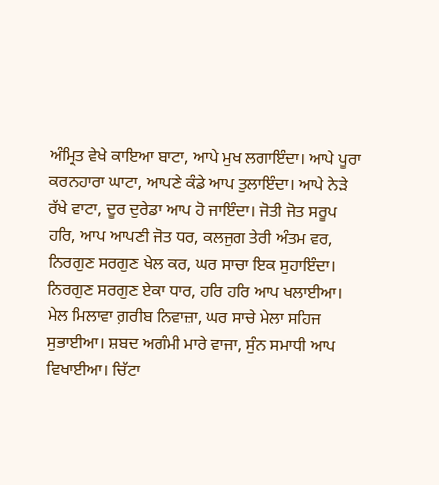ਅੰਮ੍ਰਿਤ ਵੇਖੇ ਕਾਇਆ ਬਾਟਾ, ਆਪੇ ਮੁਖ ਲਗਾਇੰਦਾ। ਆਪੇ ਪੂਰਾ ਕਰਨਹਾਰਾ ਘਾਟਾ, ਆਪਣੇ ਕੰਡੇ ਆਪ ਤੁਲਾਇੰਦਾ। ਆਪੇ ਨੇੜੇ ਰੱਖੇ ਵਾਟਾ, ਦੂਰ ਦੁਰੇਡਾ ਆਪ ਹੋ ਜਾਇੰਦਾ। ਜੋਤੀ ਜੋਤ ਸਰੂਪ ਹਰਿ, ਆਪ ਆਪਣੀ ਜੋਤ ਧਰ, ਕਲਜੁਗ ਤੇਰੀ ਅੰਤਮ ਵਰ, ਨਿਰਗੁਣ ਸਰਗੁਣ ਖੇਲ ਕਰ, ਘਰ ਸਾਚਾ ਇਕ ਸੁਹਾਇੰਦਾ। ਨਿਰਗੁਣ ਸਰਗੁਣ ਏਕਾ ਧਾਰ, ਹਰਿ ਹਰਿ ਆਪ ਖਲਾਈਆ। ਮੇਲ ਮਿਲਾਵਾ ਗ਼ਰੀਬ ਨਿਵਾਜ਼ਾ, ਘਰ ਸਾਚੇ ਮੇਲਾ ਸਹਿਜ ਸੁਭਾਈਆ। ਸ਼ਬਦ ਅਗੰਮੀ ਮਾਰੇ ਵਾਜਾ, ਸੁੰਨ ਸਮਾਧੀ ਆਪ ਵਿਖਾਈਆ। ਚਿੱਟਾ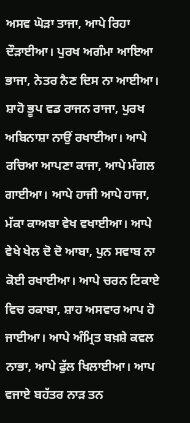ਅਸਵ ਘੋੜਾ ਤਾਜਾ, ਆਪੇ ਰਿਹਾ ਦੌੜਾਈਆ। ਪੁਰਖ ਅਗੰਮਾ ਆਇਆ ਭਾਜਾ, ਨੇਤਰ ਨੈਣ ਦਿਸ ਨਾ ਆਈਆ। ਸ਼ਾਹੋ ਭੂਪ ਵਡ ਰਾਜਨ ਰਾਜਾ, ਪੁਰਖ ਅਬਿਨਾਸ਼ਾ ਨਾਉਂ ਰਖਾਈਆ। ਆਪੇ ਰਚਿਆ ਆਪਣਾ ਕਾਜਾ, ਆਪੇ ਮੰਗਲ ਗਾਈਆ। ਆਪੇ ਹਾਜੀ ਆਪੇ ਹਾਜਾ, ਮੱਕਾ ਕਾਅਬਾ ਵੇਖ ਵਖਾਈਆ। ਆਪੇ ਵੇਖੇ ਖੇਲ ਦੋ ਦੋ ਆਬਾ, ਪੁਨ ਸਵਾਬ ਨਾ ਕੋਈ ਰਖਾਈਆ। ਆਪੇ ਚਰਨ ਟਿਕਾਏ ਵਿਚ ਰਕਾਬਾ, ਸ਼ਾਹ ਅਸਵਾਰ ਆਪ ਹੋ ਜਾਈਆ। ਆਪੇ ਅੰਮ੍ਰਿਤ ਬਖ਼ਸ਼ੇ ਕਵਲ ਨਾਭਾ, ਆਪੇ ਫੁੱਲ ਖਿਲਾਈਆ। ਆਪ ਵਜਾਏ ਬਹੱਤਰ ਨਾੜ ਤਨ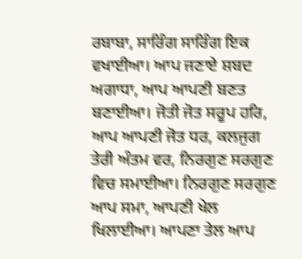ਰਬਾਬਾ, ਸਾਰਿੰਗ ਸਾਰਿੰਗ ਇਕ ਵਖਾਈਆ। ਆਪ ਜਣਾਏ ਸ਼ਬਦ ਅਗਾਧਾ, ਆਪ ਆਪਣੀ ਬਣਤ ਬਣਾਈਆ। ਜੋਤੀ ਜੋਤ ਸਰੂਪ ਹਰਿ, ਆਪ ਆਪਣੀ ਜੋਤ ਧਰ, ਕਲਜੁਗ ਤੇਰੀ ਅੰਤਮ ਵਰ, ਨਿਰਗੁਣ ਸਰਗੁਣ ਵਿਚ ਸਮਾਈਆ। ਨਿਰਗੁਣ ਸਰਗੁਣ ਆਪ ਸਮਾ, ਆਪਣੀ ਖੇਲ ਖਿਲਾਈਆ। ਆਪਣਾ ਤੇਲ ਆਪ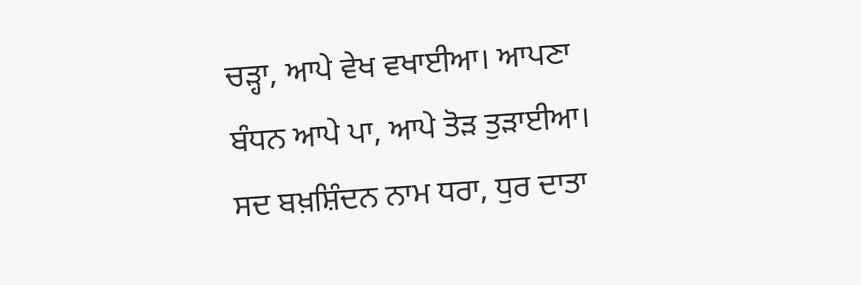ਚੜ੍ਹਾ, ਆਪੇ ਵੇਖ ਵਖਾਈਆ। ਆਪਣਾ ਬੰਧਨ ਆਪੇ ਪਾ, ਆਪੇ ਤੋੜ ਤੁੜਾਈਆ। ਸਦ ਬਖ਼ਸ਼ਿੰਦਨ ਨਾਮ ਧਰਾ, ਧੁਰ ਦਾਤਾ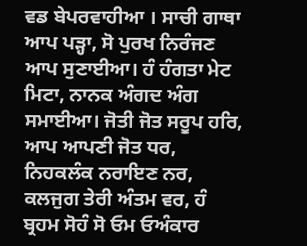ਵਡ ਬੇਪਰਵਾਹੀਆ । ਸਾਚੀ ਗਾਥਾ ਆਪ ਪੜ੍ਹਾ, ਸੋ ਪੁਰਖ ਨਿਰੰਜਣ ਆਪ ਸੁਣਾਈਆ। ਹੰ ਹੰਗਤਾ ਮੇਟ ਮਿਟਾ, ਨਾਨਕ ਅੰਗਦ ਅੰਗ ਸਮਾਈਆ। ਜੋਤੀ ਜੋਤ ਸਰੂਪ ਹਰਿ, ਆਪ ਆਪਣੀ ਜੋਤ ਧਰ, ਨਿਹਕਲੰਕ ਨਰਾਇਣ ਨਰ, ਕਲਜੁਗ ਤੇਰੀ ਅੰਤਮ ਵਰ, ਹੰ ਬ੍ਰਹਮ ਸੋਹੰ ਸੋ ਓਮ ਓਅੰਕਾਰ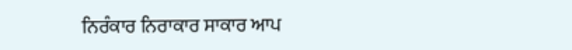ਨਿਰੰਕਾਰ ਨਿਰਾਕਾਰ ਸਾਕਾਰ ਆਪ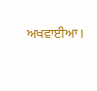ਅਖਵਾਈਆ।